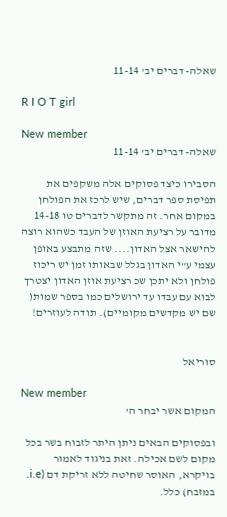שאלה- דברים יב' 11-14

R I O T girl

New member
שאלה- דברים יב' 11-14

הסבירו כיצד פסוקים אלה משקפים את תפיסת ספר דברים, שיש לרכז את הפולחן במקום אחר. זה מתקשר לדברים טו 14-18 מדובר על רציעת האוזן של העבד כשהוא רוצה להישאר אצל האדון.... שזה מתבצע באופן עצמי ע"י האדון בגלל שבאותו זמן יש ריכוז פולחן ולא יתכן שכ רציעת אוזן האדון יצטרך לבוא עם עבדו עד ירושלים כמו בספר שמות( שם יש מקדשים מקומיים). תודה לעוזרים!


סוריאל

New member
המקום אשר יבחר ה'

ובפסוקים הבאים ניתן היתר לזבוח בשר בכל מקום לשם אכילה. זאת בניגוד לאמור בויקרא, האוסר שחיטה ללא זריקת דם (i.e. במזבח) כלל.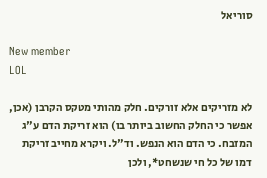סוריאל

New member
LOL

לא מזריקים אלא זורקים. חלק מהותי מטקס הקרבן (אכן, אפשר כי החלק החשוב ביותר בו) הוא זריקת הדם ע"ג המזבח. כי הדם הוא הנפש. וד"ל. ויקרא מחייב זריקת דמו של כל חי שנשחט*, ולכן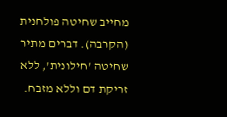מחייב שחיטה פולחנית (הקרבה). דברים מתיר שחיטה 'חילונית', ללא זריקת דם וללא מזבח.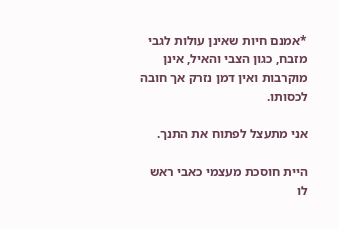*אמנם חיות שאינן עולות לגבי מזבח, כגון הצבי והאיל, אינן מוקרבות ואין דמן נזרק אך חובה לכסותו.

אני מתעצל לפתוח את התנך.

היית חוסכת מעצמי כאבי ראש לו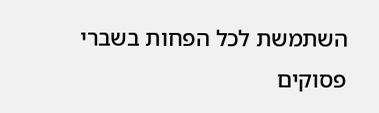השתמשת לכל הפחות בשברי פסוקים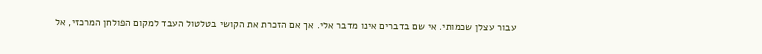עבור עצלן שכמותי. אי שם בדברים אינו מדבר אלי. אך אם הזכרת את הקושי בטלטול העבד למקום הפולחן המרכזי, אל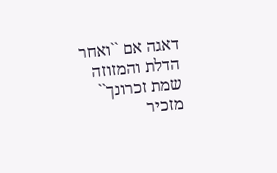דאגה אם ``ואחר הדלת והמזוזה שמת זכרונך`` מזכיר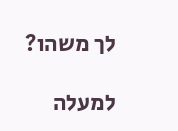לך משהו?

למעלה